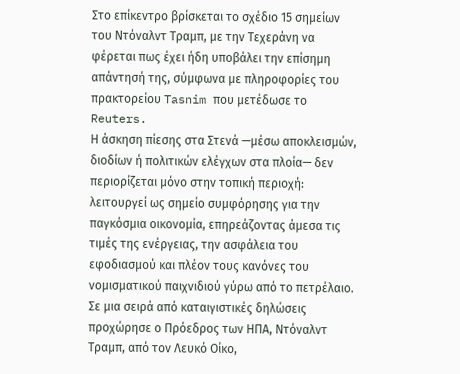Στο επίκεντρο βρίσκεται το σχέδιο 15 σημείων του Ντόναλντ Τραμπ, με την Τεχεράνη να φέρεται πως έχει ήδη υποβάλει την επίσημη απάντησή της, σύμφωνα με πληροφορίες του πρακτορείου Tasnim που μετέδωσε το Reuters.
Η άσκηση πίεσης στα Στενά —μέσω αποκλεισμών, διοδίων ή πολιτικών ελέγχων στα πλοία— δεν περιορίζεται μόνο στην τοπική περιοχή: λειτουργεί ως σημείο συμφόρησης για την παγκόσμια οικονομία, επηρεάζοντας άμεσα τις τιμές της ενέργειας, την ασφάλεια του εφοδιασμού και πλέον τους κανόνες του νομισματικού παιχνιδιού γύρω από το πετρέλαιο.
Σε μια σειρά από καταιγιστικές δηλώσεις προχώρησε ο Πρόεδρος των ΗΠΑ, Ντόναλντ Τραμπ, από τον Λευκό Οίκο,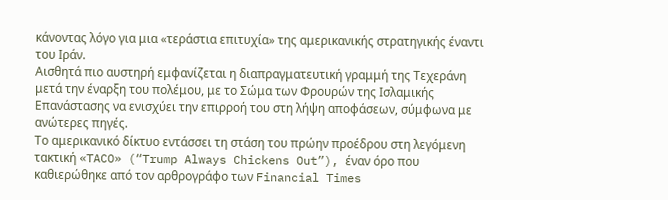κάνοντας λόγο για μια «τεράστια επιτυχία» της αμερικανικής στρατηγικής έναντι του Ιράν.
Αισθητά πιο αυστηρή εμφανίζεται η διαπραγματευτική γραμμή της Τεχεράνη μετά την έναρξη του πολέμου, με το Σώμα των Φρουρών της Ισλαμικής Επανάστασης να ενισχύει την επιρροή του στη λήψη αποφάσεων, σύμφωνα με ανώτερες πηγές.
Το αμερικανικό δίκτυο εντάσσει τη στάση του πρώην προέδρου στη λεγόμενη τακτική «TACO» (“Trump Always Chickens Out”), έναν όρο που καθιερώθηκε από τον αρθρογράφο των Financial Times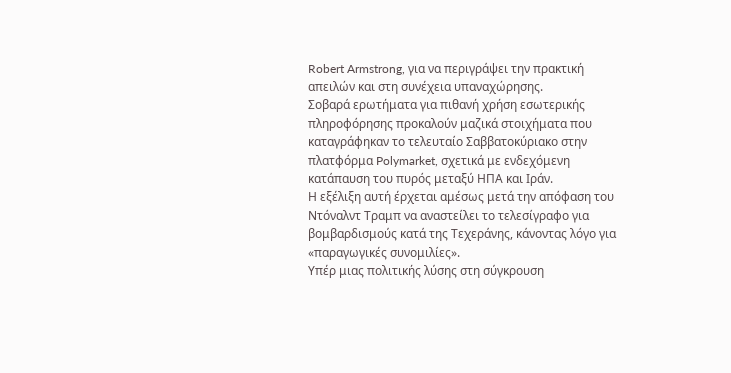Robert Armstrong, για να περιγράψει την πρακτική απειλών και στη συνέχεια υπαναχώρησης.
Σοβαρά ερωτήματα για πιθανή χρήση εσωτερικής πληροφόρησης προκαλούν μαζικά στοιχήματα που καταγράφηκαν το τελευταίο Σαββατοκύριακο στην πλατφόρμα Polymarket, σχετικά με ενδεχόμενη κατάπαυση του πυρός μεταξύ ΗΠΑ και Ιράν.
Η εξέλιξη αυτή έρχεται αμέσως μετά την απόφαση του Ντόναλντ Τραμπ να αναστείλει το τελεσίγραφο για βομβαρδισμούς κατά της Τεχεράνης, κάνοντας λόγο για «παραγωγικές συνομιλίες».
Υπέρ μιας πολιτικής λύσης στη σύγκρουση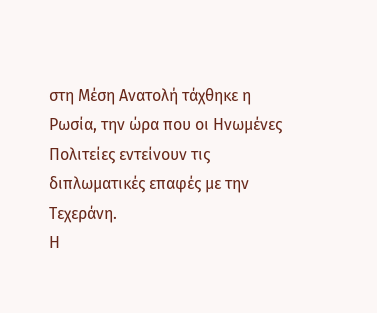στη Μέση Ανατολή τάχθηκε η Ρωσία, την ώρα που οι Ηνωμένες Πολιτείες εντείνουν τις διπλωματικές επαφές με την Τεχεράνη.
Η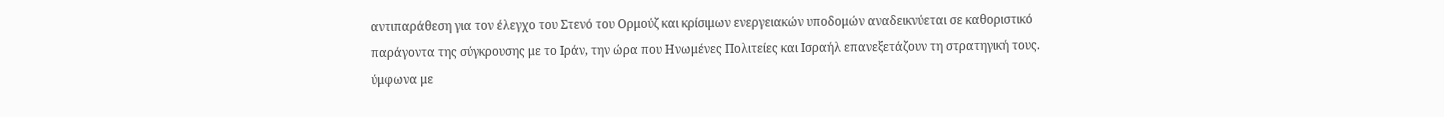αντιπαράθεση για τον έλεγχο του Στενό του Ορμούζ και κρίσιμων ενεργειακών υποδομών αναδεικνύεται σε καθοριστικό παράγοντα της σύγκρουσης με το Ιράν, την ώρα που Ηνωμένες Πολιτείες και Ισραήλ επανεξετάζουν τη στρατηγική τους.
ύμφωνα με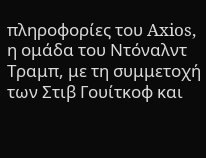πληροφορίες του Axios, η ομάδα του Ντόναλντ Τραμπ, με τη συμμετοχή των Στιβ Γουίτκοφ και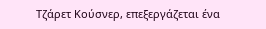Τζάρετ Κούσνερ, επεξεργάζεται ένα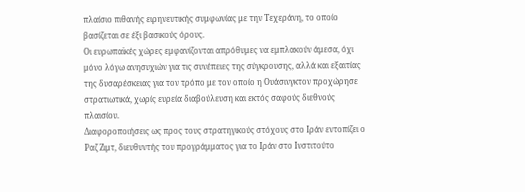πλαίσιο πιθανής ειρηνευτικής συμφωνίας με την Τεχεράνη, το οποίο βασίζεται σε έξι βασικούς όρους.
Οι ευρωπαϊκές χώρες εμφανίζονται απρόθυμες να εμπλακούν άμεσα, όχι μόνο λόγω ανησυχιών για τις συνέπειες της σύγκρουσης, αλλά και εξαιτίας της δυσαρέσκειας για τον τρόπο με τον οποίο η Ουάσινγκτον προχώρησε στρατιωτικά, χωρίς ευρεία διαβούλευση και εκτός σαφούς διεθνούς πλαισίου.
Διαφοροποιήσεις ως προς τους στρατηγικούς στόχους στο Ιράν εντοπίζει ο Ραζ Ζιμτ, διευθυντής του προγράμματος για το Ιράν στο Ινστιτούτο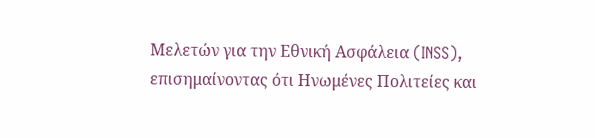Μελετών για την Εθνική Ασφάλεια (INSS), επισημαίνοντας ότι Ηνωμένες Πολιτείες και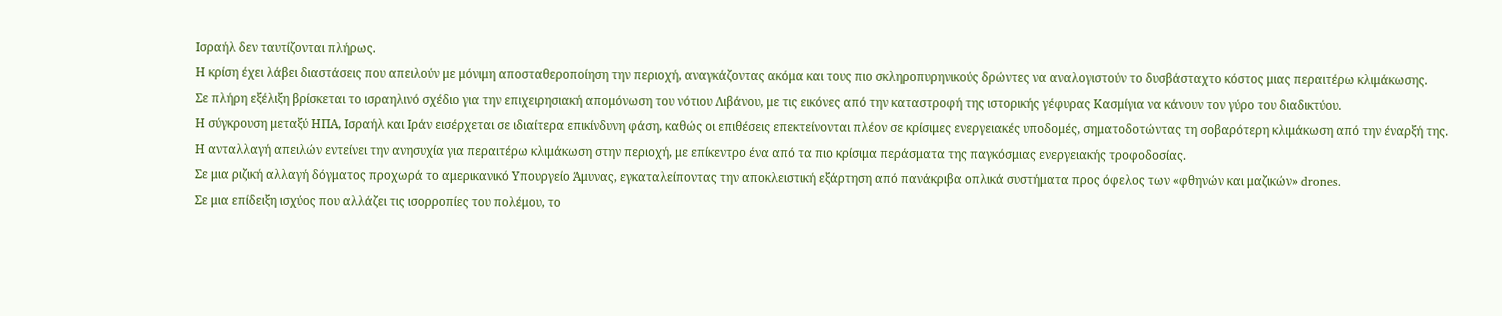Ισραήλ δεν ταυτίζονται πλήρως.
Η κρίση έχει λάβει διαστάσεις που απειλούν με μόνιμη αποσταθεροποίηση την περιοχή, αναγκάζοντας ακόμα και τους πιο σκληροπυρηνικούς δρώντες να αναλογιστούν το δυσβάσταχτο κόστος μιας περαιτέρω κλιμάκωσης.
Σε πλήρη εξέλιξη βρίσκεται το ισραηλινό σχέδιο για την επιχειρησιακή απομόνωση του νότιου Λιβάνου, με τις εικόνες από την καταστροφή της ιστορικής γέφυρας Κασμίγια να κάνουν τον γύρο του διαδικτύου.
Η σύγκρουση μεταξύ ΗΠΑ, Ισραήλ και Ιράν εισέρχεται σε ιδιαίτερα επικίνδυνη φάση, καθώς οι επιθέσεις επεκτείνονται πλέον σε κρίσιμες ενεργειακές υποδομές, σηματοδοτώντας τη σοβαρότερη κλιμάκωση από την έναρξή της.
Η ανταλλαγή απειλών εντείνει την ανησυχία για περαιτέρω κλιμάκωση στην περιοχή, με επίκεντρο ένα από τα πιο κρίσιμα περάσματα της παγκόσμιας ενεργειακής τροφοδοσίας.
Σε μια ριζική αλλαγή δόγματος προχωρά το αμερικανικό Υπουργείο Άμυνας, εγκαταλείποντας την αποκλειστική εξάρτηση από πανάκριβα οπλικά συστήματα προς όφελος των «φθηνών και μαζικών» drones.
Σε μια επίδειξη ισχύος που αλλάζει τις ισορροπίες του πολέμου, το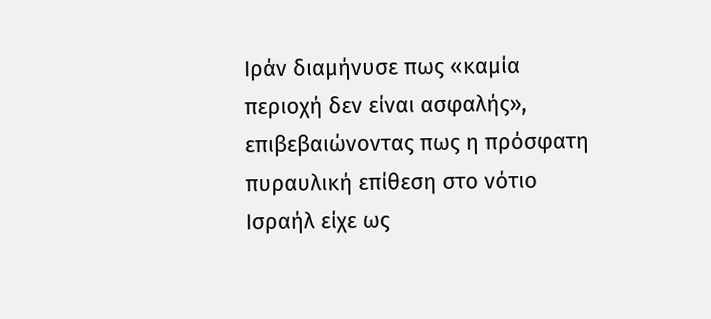Ιράν διαμήνυσε πως «καμία περιοχή δεν είναι ασφαλής», επιβεβαιώνοντας πως η πρόσφατη πυραυλική επίθεση στο νότιο Ισραήλ είχε ως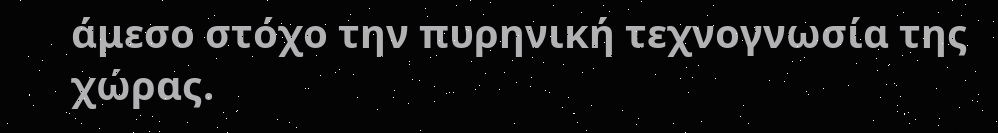άμεσο στόχο την πυρηνική τεχνογνωσία της χώρας.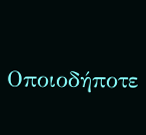Οποιοδήποτε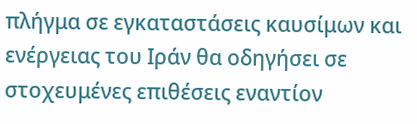πλήγμα σε εγκαταστάσεις καυσίμων και ενέργειας του Ιράν θα οδηγήσει σε στοχευμένες επιθέσεις εναντίον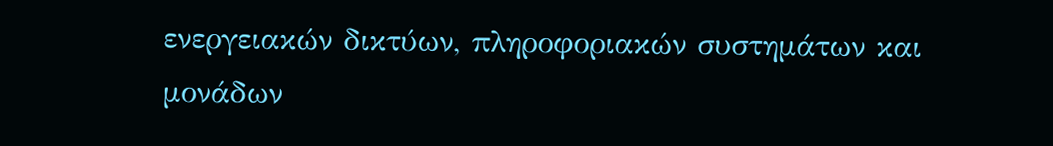ενεργειακών δικτύων, πληροφοριακών συστημάτων και μονάδων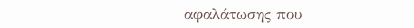αφαλάτωσης που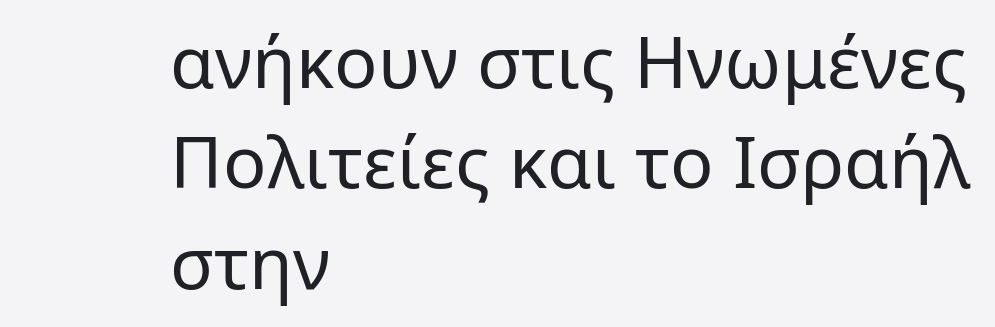ανήκουν στις Ηνωμένες Πολιτείες και το Ισραήλ στην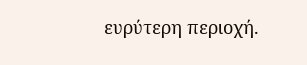ευρύτερη περιοχή.